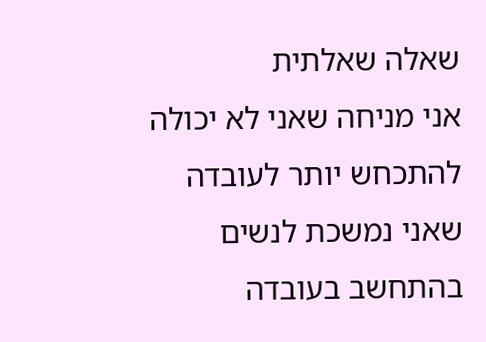שאלה שאלתית
אני מניחה שאני לא יכולה להתכחש יותר לעובדה שאני נמשכת לנשים בהתחשב בעובדה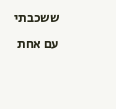ששכבתי עם אחת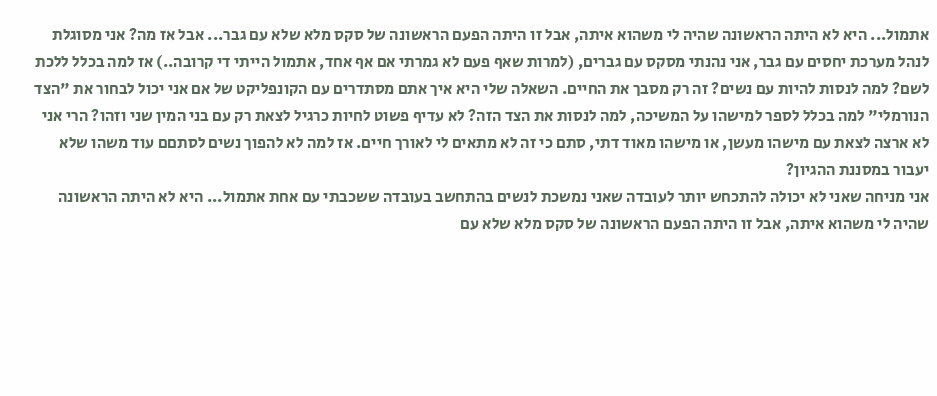אתמול... היא לא היתה הראשונה שהיה לי משהוא איתה, אבל זו היתה הפעם הראשונה של סקס מלא שלא עם גבר... אבל אז מה? אני מסוגלת לנהל מערכת יחסים עם גבר, אני נהנתי מסקס עם גברים, (למרות שאף פעם לא גמרתי אם אף אחד, אתמול הייתי די קרובה..) אז למה בכלל ללכת לשם? למה לנסות להיות עם נשים? זה רק מסבך את החיים. השאלה שלי היא איך אתם מסתדרים עם הקונפליקט של אם אני יכול לבחור את "הצד הנורמלי" למה בכלל לספר למישהו על המשיכה, למה לנסות את הצד הזה? לא עדיף פשוט לחיות כרגיל לצאת רק עם בני המין שני וזהו? הרי אני לא ארצה לצאת עם מישהו מעשן, או מישהו מאוד דתי, סתם כי זה לא מתאים לי לאורך חיים. אז למה לא להפוך נשים לסתםם עוד משהו שלא יעבור במסננת ההגיון?
אני מניחה שאני לא יכולה להתכחש יותר לעובדה שאני נמשכת לנשים בהתחשב בעובדה ששכבתי עם אחת אתמול... היא לא היתה הראשונה שהיה לי משהוא איתה, אבל זו היתה הפעם הראשונה של סקס מלא שלא עם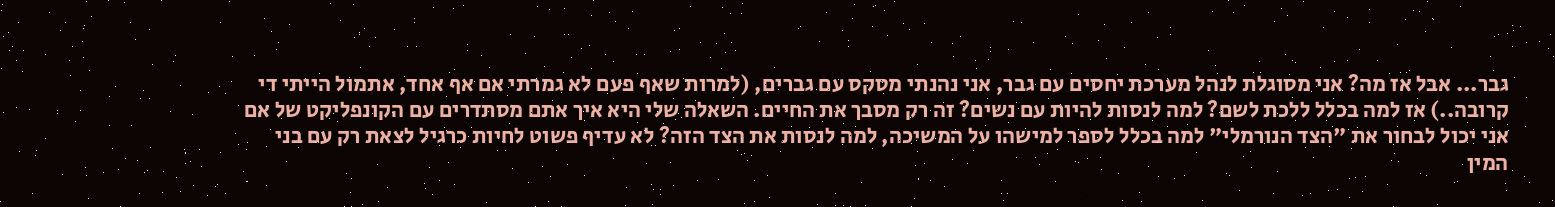גבר... אבל אז מה? אני מסוגלת לנהל מערכת יחסים עם גבר, אני נהנתי מסקס עם גברים, (למרות שאף פעם לא גמרתי אם אף אחד, אתמול הייתי די קרובה..) אז למה בכלל ללכת לשם? למה לנסות להיות עם נשים? זה רק מסבך את החיים. השאלה שלי היא איך אתם מסתדרים עם הקונפליקט של אם אני יכול לבחור את "הצד הנורמלי" למה בכלל לספר למישהו על המשיכה, למה לנסות את הצד הזה? לא עדיף פשוט לחיות כרגיל לצאת רק עם בני המין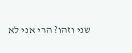שני וזהו? הרי אני לא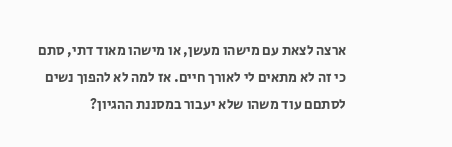ארצה לצאת עם מישהו מעשן, או מישהו מאוד דתי, סתם כי זה לא מתאים לי לאורך חיים. אז למה לא להפוך נשים לסתםם עוד משהו שלא יעבור במסננת ההגיון?